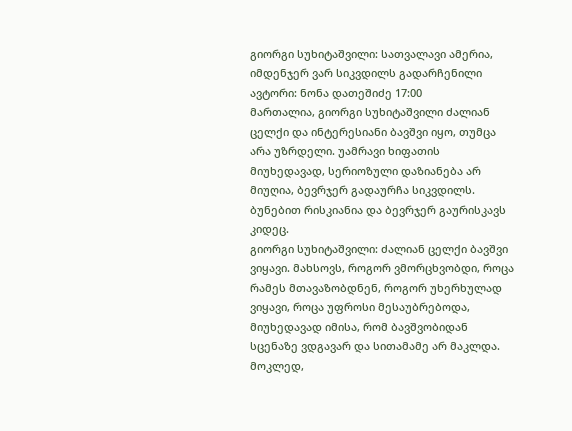გიორგი სუხიტაშვილი: სათვალავი ამერია, იმდენჯერ ვარ სიკვდილს გადარჩენილი
ავტორი: ნონა დათეშიძე 17:00
მართალია, გიორგი სუხიტაშვილი ძალიან ცელქი და ინტერესიანი ბავშვი იყო, თუმცა არა უზრდელი. უამრავი ხიფათის მიუხედავად, სერიოზული დაზიანება არ მიუღია, ბევრჯერ გადაურჩა სიკვდილს. ბუნებით რისკიანია და ბევრჯერ გაურისკავს კიდეც.
გიორგი სუხიტაშვილი: ძალიან ცელქი ბავშვი ვიყავი. მახსოვს, როგორ ვმორცხვობდი, როცა რამეს მთავაზობდნენ, როგორ უხერხულად ვიყავი, როცა უფროსი მესაუბრებოდა, მიუხედავად იმისა, რომ ბავშვობიდან სცენაზე ვდგავარ და სითამამე არ მაკლდა. მოკლედ,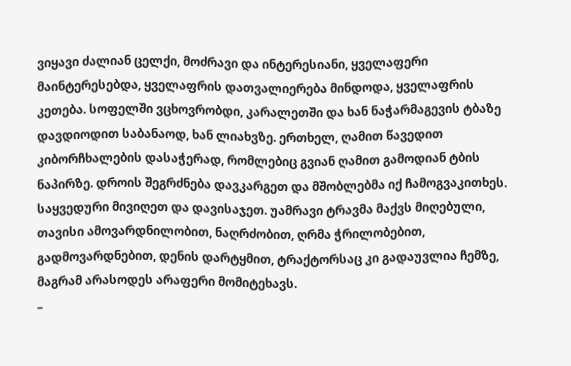ვიყავი ძალიან ცელქი, მოძრავი და ინტერესიანი, ყველაფერი მაინტერესებდა, ყველაფრის დათვალიერება მინდოდა, ყველაფრის კეთება. სოფელში ვცხოვრობდი, კარალეთში და ხან ნაჭარმაგევის ტბაზე დავდიოდით საბანაოდ, ხან ლიახვზე. ერთხელ, ღამით წავედით კიბორჩხალების დასაჭერად, რომლებიც გვიან ღამით გამოდიან ტბის ნაპირზე. დროის შეგრძნება დავკარგეთ და მშობლებმა იქ ჩამოგვაკითხეს. საყვედური მივიღეთ და დავისაჯეთ. უამრავი ტრავმა მაქვს მიღებული, თავისი ამოვარდნილობით, ნაღრძობით, ღრმა ჭრილობებით, გადმოვარდნებით, დენის დარტყმით, ტრაქტორსაც კი გადაუვლია ჩემზე, მაგრამ არასოდეს არაფერი მომიტეხავს.
–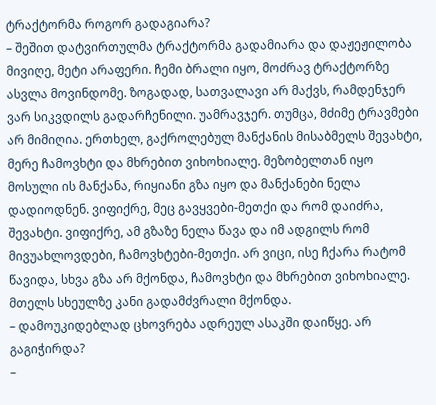ტრაქტორმა როგორ გადაგიარა?
– შეშით დატვირთულმა ტრაქტორმა გადამიარა და დაჟეჟილობა მივიღე, მეტი არაფერი. ჩემი ბრალი იყო, მოძრავ ტრაქტორზე ასვლა მოვინდომე. ზოგადად, სათვალავი არ მაქვს, რამდენჯერ ვარ სიკვდილს გადარჩენილი. უამრავჯერ. თუმცა, მძიმე ტრავმები არ მიმიღია. ერთხელ, გაქროლებულ მანქანის მისაბმელს შევახტი, მერე ჩამოვხტი და მხრებით ვიხოხიალე. მეზობელთან იყო მოსული ის მანქანა, რიყიანი გზა იყო და მანქანები ნელა დადიოდნენ. ვიფიქრე, მეც გავყვები-მეთქი და რომ დაიძრა, შევახტი. ვიფიქრე, ამ გზაზე ნელა წავა და იმ ადგილს რომ მივუახლოვდები, ჩამოვხტები-მეთქი. არ ვიცი, ისე ჩქარა რატომ წავიდა, სხვა გზა არ მქონდა, ჩამოვხტი და მხრებით ვიხოხიალე. მთელს სხეულზე კანი გადამძვრალი მქონდა.
– დამოუკიდებლად ცხოვრება ადრეულ ასაკში დაიწყე. არ გაგიჭირდა?
–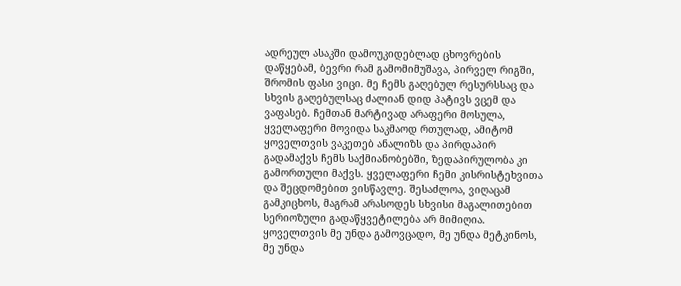ადრეულ ასაკში დამოუკიდებლად ცხოვრების დაწყებამ, ბევრი რამ გამომიმუშავა, პირველ რიგში, შრომის ფასი ვიცი. მე ჩემს გაღებულ რესურსსაც და სხვის გაღებულსაც ძალიან დიდ პატივს ვცემ და ვაფასებ. ჩემთან მარტივად არაფერი მოსულა, ყველაფერი მოვიდა საკმაოდ რთულად, ამიტომ ყოველთვის ვაკეთებ ანალიზს და პირდაპირ გადამაქვს ჩემს საქმიანობებში, ზედაპირულობა კი გამორთული მაქვს. ყველაფერი ჩემი კისრისტეხვითა და შეცდომებით ვისწავლე. შესაძლოა, ვიღაცამ გამკიცხოს, მაგრამ არასოდეს სხვისი მაგალითებით სერიოზული გადაწყვეტილება არ მიმიღია. ყოველთვის მე უნდა გამოვცადო, მე უნდა მეტკინოს, მე უნდა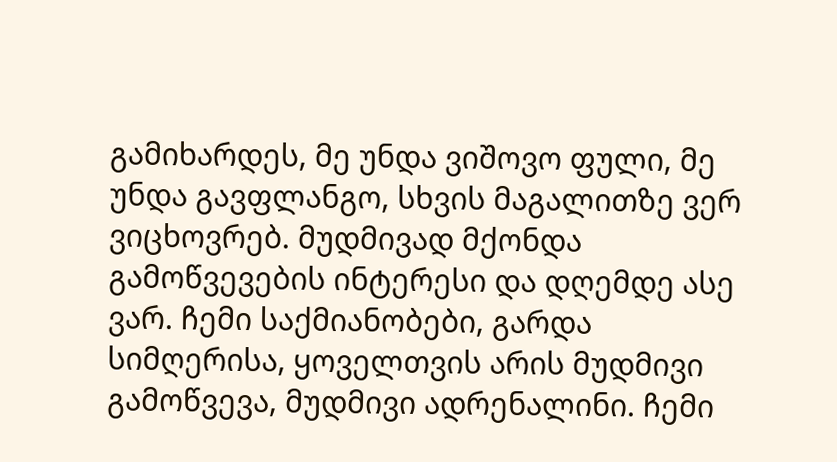გამიხარდეს, მე უნდა ვიშოვო ფული, მე უნდა გავფლანგო, სხვის მაგალითზე ვერ ვიცხოვრებ. მუდმივად მქონდა გამოწვევების ინტერესი და დღემდე ასე ვარ. ჩემი საქმიანობები, გარდა სიმღერისა, ყოველთვის არის მუდმივი გამოწვევა, მუდმივი ადრენალინი. ჩემი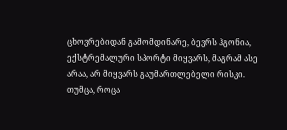ცხოვრებიდან გამომდინარე, ბევრს ჰგონია, ექსტრემალური სპორტი მიყვარს, მაგრამ ასე არაა, არ მიყვარს გაუმართლებელი რისკი. თუმცა, როცა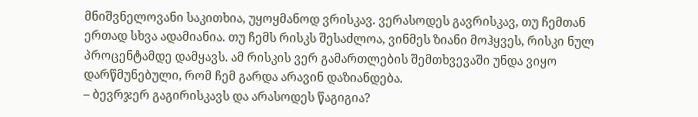მნიშვნელოვანი საკითხია, უყოყმანოდ ვრისკავ. ვერასოდეს გავრისკავ, თუ ჩემთან ერთად სხვა ადამიანია. თუ ჩემს რისკს შესაძლოა, ვინმეს ზიანი მოჰყვეს, რისკი ნულ პროცენტამდე დამყავს. ამ რისკის ვერ გამართლების შემთხვევაში უნდა ვიყო დარწმუნებული, რომ ჩემ გარდა არავინ დაზიანდება.
– ბევრჯერ გაგირისკავს და არასოდეს წაგიგია?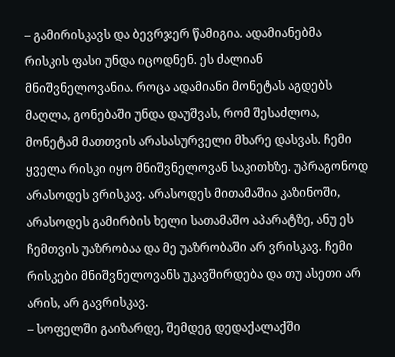– გამირისკავს და ბევრჯერ წამიგია. ადამიანებმა რისკის ფასი უნდა იცოდნენ. ეს ძალიან მნიშვნელოვანია. როცა ადამიანი მონეტას აგდებს მაღლა, გონებაში უნდა დაუშვას, რომ შესაძლოა, მონეტამ მათთვის არასასურველი მხარე დასვას. ჩემი ყველა რისკი იყო მნიშვნელოვან საკითხზე. უპრაგონოდ არასოდეს ვრისკავ. არასოდეს მითამაშია კაზინოში, არასოდეს გამირბის ხელი სათამაშო აპარატზე, ანუ ეს ჩემთვის უაზრობაა და მე უაზრობაში არ ვრისკავ. ჩემი რისკები მნიშვნელოვანს უკავშირდება და თუ ასეთი არ არის, არ გავრისკავ.
– სოფელში გაიზარდე, შემდეგ დედაქალაქში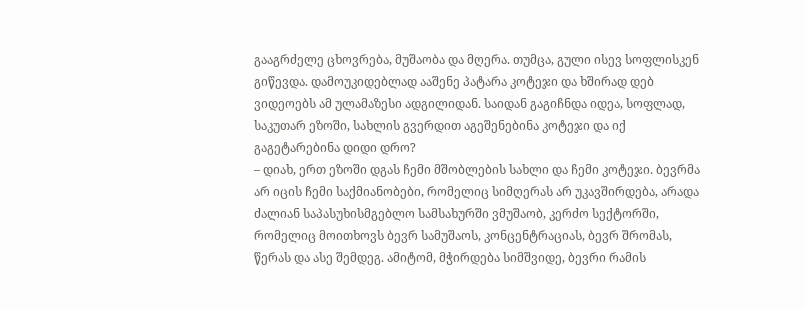გააგრძელე ცხოვრება, მუშაობა და მღერა. თუმცა, გული ისევ სოფლისკენ გიწევდა. დამოუკიდებლად ააშენე პატარა კოტეჯი და ხშირად დებ ვიდეოებს ამ ულამაზესი ადგილიდან. საიდან გაგიჩნდა იდეა, სოფლად, საკუთარ ეზოში, სახლის გვერდით აგეშენებინა კოტეჯი და იქ გაგეტარებინა დიდი დრო?
– დიახ, ერთ ეზოში დგას ჩემი მშობლების სახლი და ჩემი კოტეჯი. ბევრმა არ იცის ჩემი საქმიანობები, რომელიც სიმღერას არ უკავშირდება, არადა ძალიან საპასუხისმგებლო სამსახურში ვმუშაობ, კერძო სექტორში, რომელიც მოითხოვს ბევრ სამუშაოს, კონცენტრაციას, ბევრ შრომას, წერას და ასე შემდეგ. ამიტომ, მჭირდება სიმშვიდე, ბევრი რამის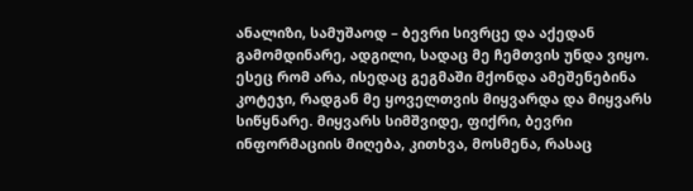ანალიზი, სამუშაოდ – ბევრი სივრცე და აქედან გამომდინარე, ადგილი, სადაც მე ჩემთვის უნდა ვიყო. ესეც რომ არა, ისედაც გეგმაში მქონდა ამეშენებინა კოტეჯი, რადგან მე ყოველთვის მიყვარდა და მიყვარს სიწყნარე. მიყვარს სიმშვიდე, ფიქრი, ბევრი ინფორმაციის მიღება, კითხვა, მოსმენა, რასაც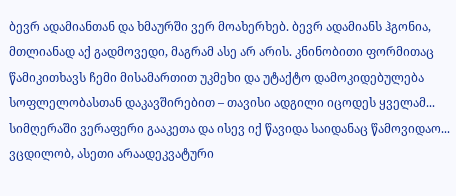ბევრ ადამიანთან და ხმაურში ვერ მოახერხებ. ბევრ ადამიანს ჰგონია, მთლიანად აქ გადმოვედი, მაგრამ ასე არ არის. კნინობითი ფორმითაც წამიკითხავს ჩემი მისამართით უკმეხი და უტაქტო დამოკიდებულება სოფლელობასთან დაკავშირებით – თავისი ადგილი იცოდეს ყველამ... სიმღერაში ვერაფერი გააკეთა და ისევ იქ წავიდა საიდანაც წამოვიდაო... ვცდილობ, ასეთი არაადეკვატური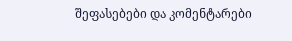შეფასებები და კომენტარები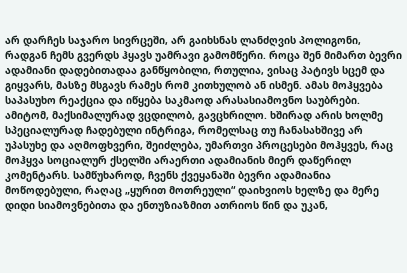არ დარჩეს საჯარო სივრცეში, არ გაიხსნას ლანძღვის პოლიგონი, რადგან ჩემს გვერდს ჰყავს უამრავი გამომწერი. როცა შენ მიმართ ბევრი ადამიანი დადებითადაა განწყობილი, რთულია, ვისაც პატივს სცემ და გიყვარს, მასზე მსგავს რამეს რომ კითხულობ ან ისმენ. ამას მოჰყვება საპასუხო რეაქცია და იწყება საკმაოდ არასასიამოვნო საუბრები. ამიტომ, მაქსიმალურად ვცდილობ, გავცხრილო. ხშირად არის ხოლმე სპეციალურად ჩადებული ინტრიგა, რომელსაც თუ ჩანასახშივე არ უპასუხე და აღმოფხვერი, შეიძლება, უმართვი პროცესები მოჰყვეს, რაც მოჰყვა სოციალურ ქსელში არაერთი ადამიანის მიერ დაწერილ კომენტარს. სამწუხაროდ, ჩვენს ქვეყანაში ბევრი ადამიანია მოწოდებული, რაღაც „ყურით მოთრეული“ დაიხვიოს ხელზე და მერე დიდი სიამოვნებითა და ენთუზიაზმით ათრიოს წინ და უკან,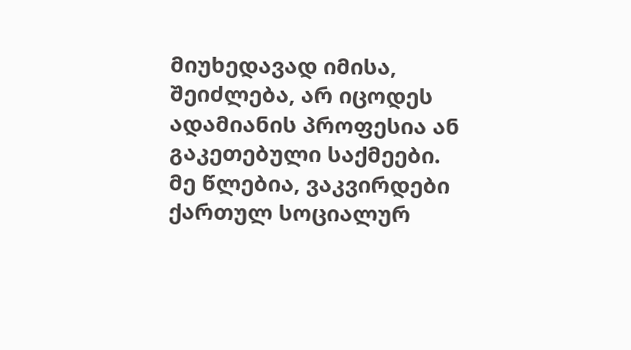მიუხედავად იმისა, შეიძლება, არ იცოდეს ადამიანის პროფესია ან გაკეთებული საქმეები. მე წლებია, ვაკვირდები ქართულ სოციალურ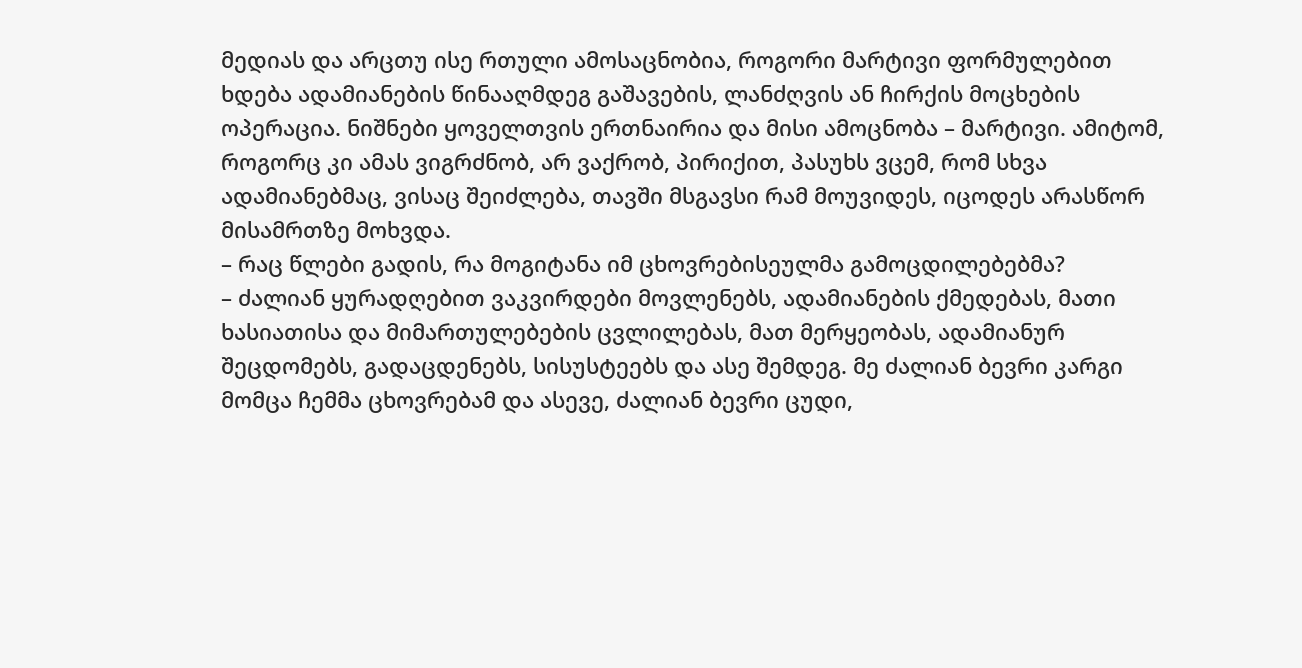მედიას და არცთუ ისე რთული ამოსაცნობია, როგორი მარტივი ფორმულებით ხდება ადამიანების წინააღმდეგ გაშავების, ლანძღვის ან ჩირქის მოცხების ოპერაცია. ნიშნები ყოველთვის ერთნაირია და მისი ამოცნობა – მარტივი. ამიტომ, როგორც კი ამას ვიგრძნობ, არ ვაქრობ, პირიქით, პასუხს ვცემ, რომ სხვა ადამიანებმაც, ვისაც შეიძლება, თავში მსგავსი რამ მოუვიდეს, იცოდეს არასწორ მისამრთზე მოხვდა.
– რაც წლები გადის, რა მოგიტანა იმ ცხოვრებისეულმა გამოცდილებებმა?
– ძალიან ყურადღებით ვაკვირდები მოვლენებს, ადამიანების ქმედებას, მათი ხასიათისა და მიმართულებების ცვლილებას, მათ მერყეობას, ადამიანურ შეცდომებს, გადაცდენებს, სისუსტეებს და ასე შემდეგ. მე ძალიან ბევრი კარგი მომცა ჩემმა ცხოვრებამ და ასევე, ძალიან ბევრი ცუდი,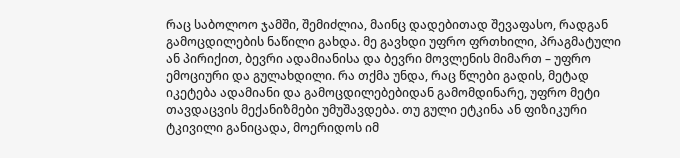რაც საბოლოო ჯამში, შემიძლია, მაინც დადებითად შევაფასო, რადგან გამოცდილების ნაწილი გახდა. მე გავხდი უფრო ფრთხილი, პრაგმატული ან პირიქით, ბევრი ადამიანისა და ბევრი მოვლენის მიმართ – უფრო ემოციური და გულახდილი. რა თქმა უნდა, რაც წლები გადის, მეტად იკეტება ადამიანი და გამოცდილებებიდან გამომდინარე, უფრო მეტი თავდაცვის მექანიზმები უმუშავდება. თუ გული ეტკინა ან ფიზიკური ტკივილი განიცადა, მოერიდოს იმ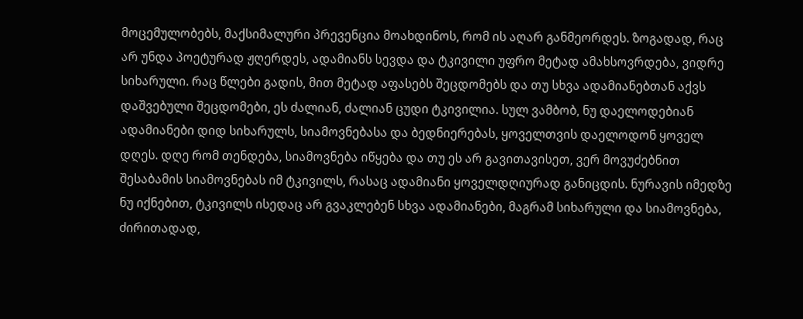მოცემულობებს, მაქსიმალური პრევენცია მოახდინოს, რომ ის აღარ განმეორდეს. ზოგადად, რაც არ უნდა პოეტურად ჟღერდეს, ადამიანს სევდა და ტკივილი უფრო მეტად ამახსოვრდება, ვიდრე სიხარული. რაც წლები გადის, მით მეტად აფასებს შეცდომებს და თუ სხვა ადამიანებთან აქვს დაშვებული შეცდომები, ეს ძალიან, ძალიან ცუდი ტკივილია. სულ ვამბობ, ნუ დაელოდებიან ადამიანები დიდ სიხარულს, სიამოვნებასა და ბედნიერებას, ყოველთვის დაელოდონ ყოველ დღეს. დღე რომ თენდება, სიამოვნება იწყება და თუ ეს არ გავითავისეთ, ვერ მოვუძებნით შესაბამის სიამოვნებას იმ ტკივილს, რასაც ადამიანი ყოველდღიურად განიცდის. ნურავის იმედზე ნუ იქნებით, ტკივილს ისედაც არ გვაკლებენ სხვა ადამიანები, მაგრამ სიხარული და სიამოვნება, ძირითადად,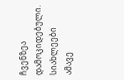ჩვენზეა დამოკიდებული.
სიახლეები ამავე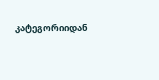კატეგორიიდან